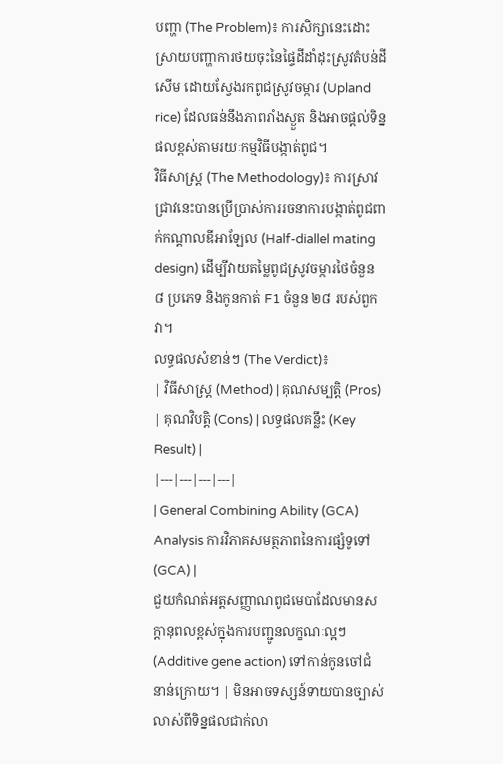បញ្ហា (The Problem)៖ ការសិក្សានេះដោះស្រាយបញ្ហាការថយចុះនៃផ្ទៃដីដាំដុះស្រូវតំបន់ដីសើម ដោយស្វែងរកពូជស្រូវចម្ការ (Upland rice) ដែលធន់នឹងភាពរាំងស្ងួត និងអាចផ្តល់ទិន្នផលខ្ពស់តាមរយៈកម្មវិធីបង្កាត់ពូជ។
វិធីសាស្ត្រ (The Methodology)៖ ការស្រាវជ្រាវនេះបានប្រើប្រាស់ការរចនាការបង្កាត់ពូជពាក់កណ្តាលឌីអាឡែល (Half-diallel mating design) ដើម្បីវាយតម្លៃពូជស្រូវចម្ការថៃចំនួន ៨ ប្រភេទ និងកូនកាត់ F1 ចំនួន ២៨ របស់ពួកវា។
លទ្ធផលសំខាន់ៗ (The Verdict)៖
| វិធីសាស្ត្រ (Method) | គុណសម្បត្តិ (Pros) | គុណវិបត្តិ (Cons) | លទ្ធផលគន្លឹះ (Key Result) |
|---|---|---|---|
| General Combining Ability (GCA) Analysis ការវិភាគសមត្ថភាពនៃការផ្សំទូទៅ (GCA) |
ជួយកំណត់អត្តសញ្ញាណពូជមេបាដែលមានសក្តានុពលខ្ពស់ក្នុងការបញ្ជូនលក្ខណៈល្អៗ (Additive gene action) ទៅកាន់កូនចៅជំនាន់ក្រោយ។ | មិនអាចទស្សន៍ទាយបានច្បាស់លាស់ពីទិន្នផលជាក់លា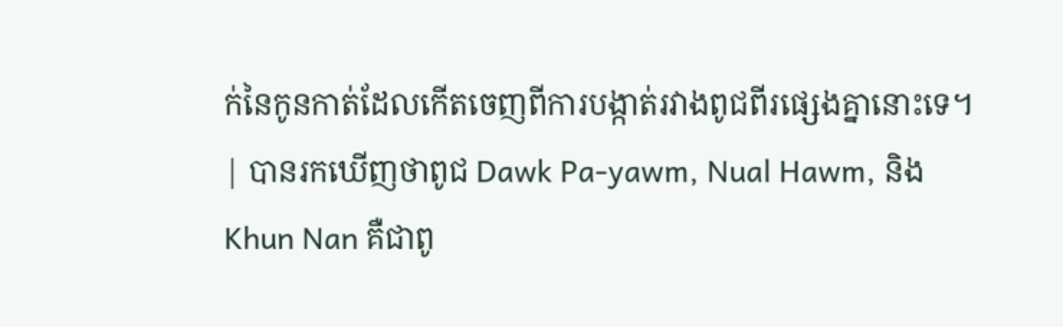ក់នៃកូនកាត់ដែលកើតចេញពីការបង្កាត់រវាងពូជពីរផ្សេងគ្នានោះទេ។ | បានរកឃើញថាពូជ Dawk Pa-yawm, Nual Hawm, និង Khun Nan គឺជាពូ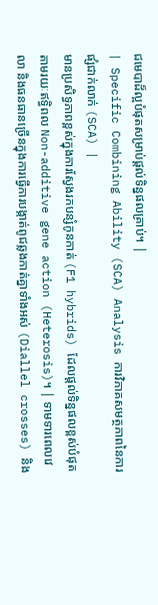ជមេបាដ៏ល្អបំផុតសម្រាប់ផ្តល់ទិន្នផលគ្រាប់។ |
| Specific Combining Ability (SCA) Analysis ការវិភាគសមត្ថភាពនៃការផ្សំជាក់លាក់ (SCA) |
មានប្រសិទ្ធភាពខ្ពស់ក្នុងការស្វែងរកបន្សំកូនកាត់ (F1 hybrids) ដែលផ្តល់ទិន្នផលខ្ពស់បំផុតតាមរយៈឥទ្ធិពល Non-additive gene action (Heterosis)។ | ទាមទារពេលវេលា និងធនធានច្រើនក្នុងការធ្វើការបង្កាត់ពូជឆ្លងកាត់គ្នាទាំងអស់ (Diallel crosses) និង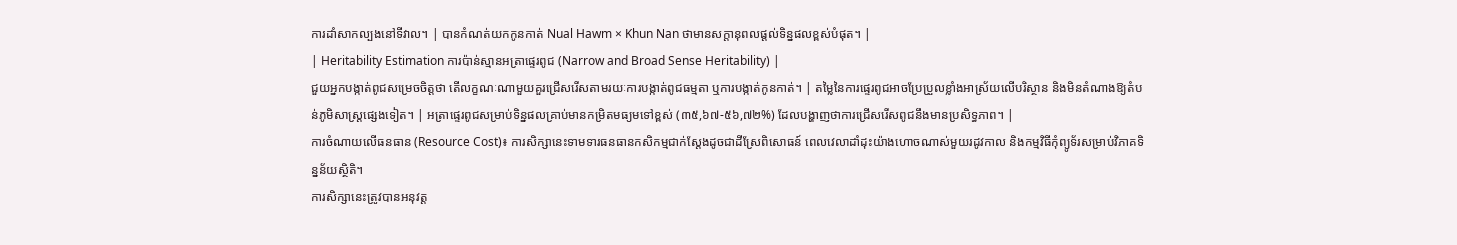ការដាំសាកល្បងនៅទីវាល។ | បានកំណត់យកកូនកាត់ Nual Hawm × Khun Nan ថាមានសក្តានុពលផ្តល់ទិន្នផលខ្ពស់បំផុត។ |
| Heritability Estimation ការប៉ាន់ស្មានអត្រាផ្ទេរពូជ (Narrow and Broad Sense Heritability) |
ជួយអ្នកបង្កាត់ពូជសម្រេចចិត្តថា តើលក្ខណៈណាមួយគួរជ្រើសរើសតាមរយៈការបង្កាត់ពូជធម្មតា ឬការបង្កាត់កូនកាត់។ | តម្លៃនៃការផ្ទេរពូជអាចប្រែប្រួលខ្លាំងអាស្រ័យលើបរិស្ថាន និងមិនតំណាងឱ្យតំបន់ភូមិសាស្ត្រផ្សេងទៀត។ | អត្រាផ្ទេរពូជសម្រាប់ទិន្នផលគ្រាប់មានកម្រិតមធ្យមទៅខ្ពស់ (៣៥,៦៧-៥៦,៧២%) ដែលបង្ហាញថាការជ្រើសរើសពូជនឹងមានប្រសិទ្ធភាព។ |
ការចំណាយលើធនធាន (Resource Cost)៖ ការសិក្សានេះទាមទារធនធានកសិកម្មជាក់ស្តែងដូចជាដីស្រែពិសោធន៍ ពេលវេលាដាំដុះយ៉ាងហោចណាស់មួយរដូវកាល និងកម្មវិធីកុំព្យូទ័រសម្រាប់វិភាគទិន្នន័យស្ថិតិ។
ការសិក្សានេះត្រូវបានអនុវត្ត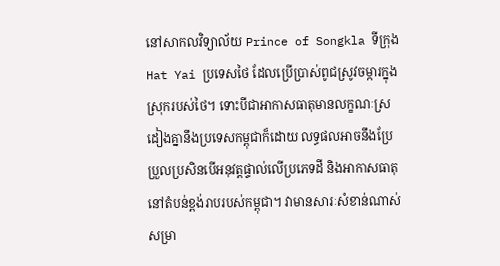នៅសាកលវិទ្យាល័យ Prince of Songkla ទីក្រុង Hat Yai ប្រទេសថៃ ដែលប្រើប្រាស់ពូជស្រូវចម្ការក្នុងស្រុករបស់ថៃ។ ទោះបីជាអាកាសធាតុមានលក្ខណៈស្រដៀងគ្នានឹងប្រទេសកម្ពុជាក៏ដោយ លទ្ធផលអាចនឹងប្រែប្រួលប្រសិនបើអនុវត្តផ្ទាល់លើប្រភេទដី និងអាកាសធាតុនៅតំបន់ខ្ពង់រាបរបស់កម្ពុជា។ វាមានសារៈសំខាន់ណាស់សម្រា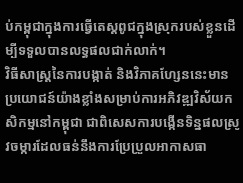ប់កម្ពុជាក្នុងការធ្វើតេស្តពូជក្នុងស្រុករបស់ខ្លួនដើម្បីទទួលបានលទ្ធផលជាក់លាក់។
វិធីសាស្ត្រនៃការបង្កាត់ និងវិភាគហ្សែននេះមានប្រយោជន៍យ៉ាងខ្លាំងសម្រាប់ការអភិវឌ្ឍវិស័យកសិកម្មនៅកម្ពុជា ជាពិសេសការបង្កើនទិន្នផលស្រូវចម្ការដែលធន់នឹងការប្រែប្រួលអាកាសធា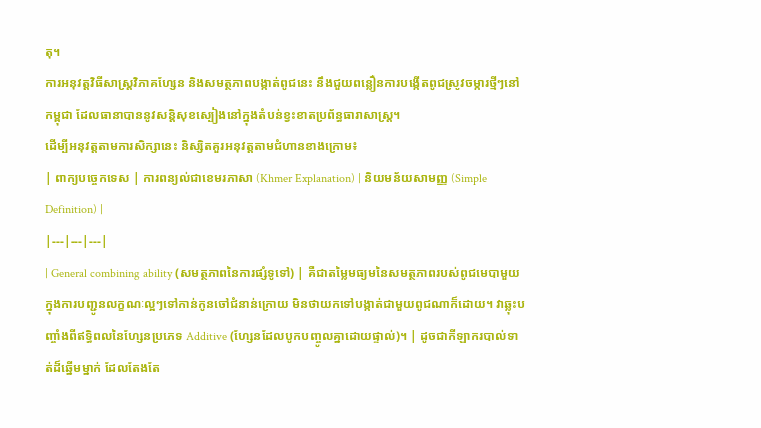តុ។
ការអនុវត្តវិធីសាស្ត្រវិភាគហ្សែន និងសមត្ថភាពបង្កាត់ពូជនេះ នឹងជួយពន្លឿនការបង្កើតពូជស្រូវចម្ការថ្មីៗនៅកម្ពុជា ដែលធានាបាននូវសន្តិសុខស្បៀងនៅក្នុងតំបន់ខ្វះខាតប្រព័ន្ធធារាសាស្ត្រ។
ដើម្បីអនុវត្តតាមការសិក្សានេះ និស្សិតគួរអនុវត្តតាមជំហានខាងក្រោម៖
| ពាក្យបច្ចេកទេស | ការពន្យល់ជាខេមរភាសា (Khmer Explanation) | និយមន័យសាមញ្ញ (Simple Definition) |
|---|---|---|
| General combining ability (សមត្ថភាពនៃការផ្សំទូទៅ) | គឺជាតម្លៃមធ្យមនៃសមត្ថភាពរបស់ពូជមេបាមួយ ក្នុងការបញ្ជូនលក្ខណៈល្អៗទៅកាន់កូនចៅជំនាន់ក្រោយ មិនថាយកទៅបង្កាត់ជាមួយពូជណាក៏ដោយ។ វាឆ្លុះបញ្ចាំងពីឥទ្ធិពលនៃហ្សែនប្រភេទ Additive (ហ្សែនដែលបូកបញ្ចូលគ្នាដោយផ្ទាល់)។ | ដូចជាកីឡាករបាល់ទាត់ដ៏ឆ្នើមម្នាក់ ដែលតែងតែ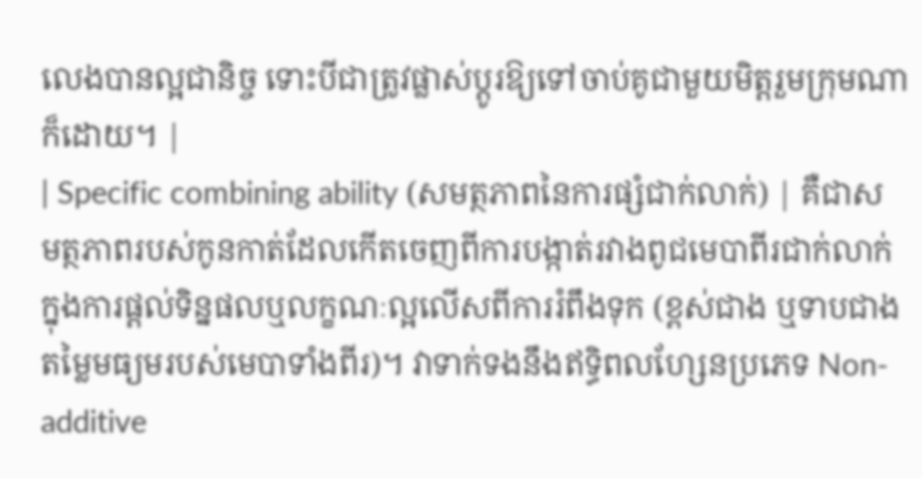លេងបានល្អជានិច្ច ទោះបីជាត្រូវផ្លាស់ប្តូរឱ្យទៅចាប់គូជាមួយមិត្តរួមក្រុមណាក៏ដោយ។ |
| Specific combining ability (សមត្ថភាពនៃការផ្សំជាក់លាក់) | គឺជាសមត្ថភាពរបស់កូនកាត់ដែលកើតចេញពីការបង្កាត់រវាងពូជមេបាពីរជាក់លាក់ ក្នុងការផ្តល់ទិន្នផលឬលក្ខណៈល្អលើសពីការរំពឹងទុក (ខ្ពស់ជាង ឬទាបជាងតម្លៃមធ្យមរបស់មេបាទាំងពីរ)។ វាទាក់ទងនឹងឥទ្ធិពលហ្សែនប្រភេទ Non-additive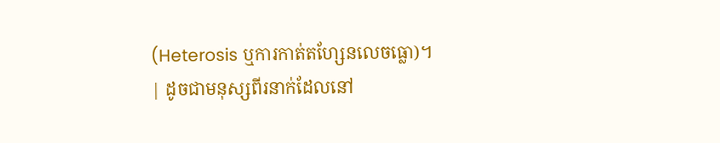(Heterosis ឬការកាត់តហ្សែនលេចធ្លោ)។ | ដូចជាមនុស្សពីរនាក់ដែលនៅ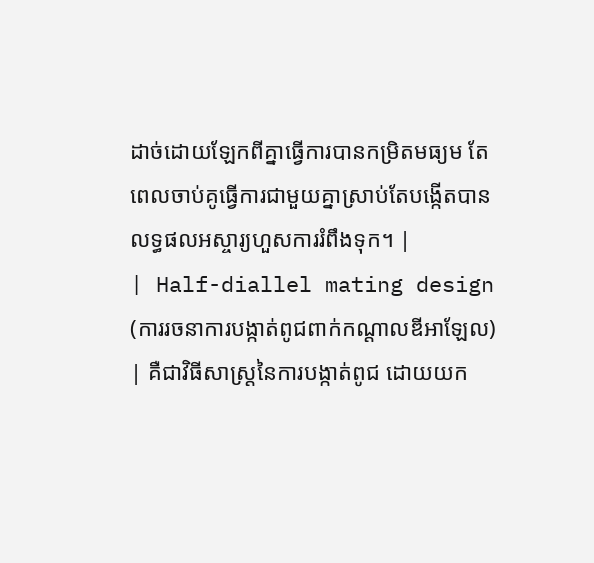ដាច់ដោយឡែកពីគ្នាធ្វើការបានកម្រិតមធ្យម តែពេលចាប់គូធ្វើការជាមួយគ្នាស្រាប់តែបង្កើតបានលទ្ធផលអស្ចារ្យហួសការរំពឹងទុក។ |
| Half-diallel mating design (ការរចនាការបង្កាត់ពូជពាក់កណ្តាលឌីអាឡែល) | គឺជាវិធីសាស្ត្រនៃការបង្កាត់ពូជ ដោយយក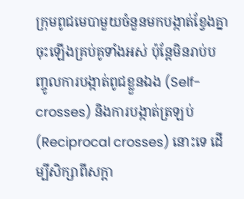ក្រុមពូជមេបាមួយចំនួនមកបង្កាត់ខ្វែងគ្នាចុះឡើងគ្រប់គូទាំងអស់ ប៉ុន្តែមិនរាប់បញ្ចូលការបង្កាត់ពូជខ្លួនឯង (Self-crosses) និងការបង្កាត់ត្រឡប់ (Reciprocal crosses) នោះទេ ដើម្បីសិក្សាពីសក្តា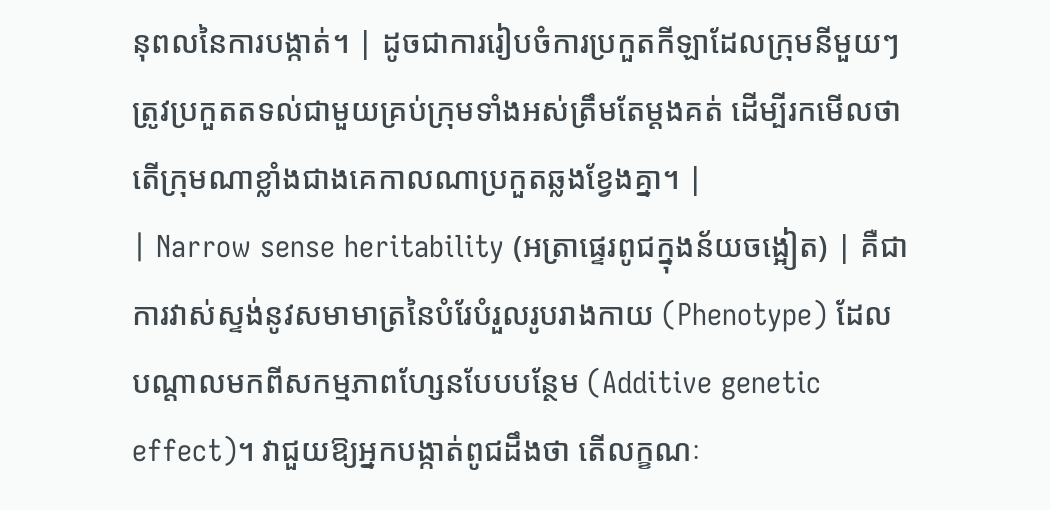នុពលនៃការបង្កាត់។ | ដូចជាការរៀបចំការប្រកួតកីឡាដែលក្រុមនីមួយៗត្រូវប្រកួតតទល់ជាមួយគ្រប់ក្រុមទាំងអស់ត្រឹមតែម្តងគត់ ដើម្បីរកមើលថាតើក្រុមណាខ្លាំងជាងគេកាលណាប្រកួតឆ្លងខ្វែងគ្នា។ |
| Narrow sense heritability (អត្រាផ្ទេរពូជក្នុងន័យចង្អៀត) | គឺជាការវាស់ស្ទង់នូវសមាមាត្រនៃបំរែបំរួលរូបរាងកាយ (Phenotype) ដែលបណ្តាលមកពីសកម្មភាពហ្សែនបែបបន្ថែម (Additive genetic effect)។ វាជួយឱ្យអ្នកបង្កាត់ពូជដឹងថា តើលក្ខណៈ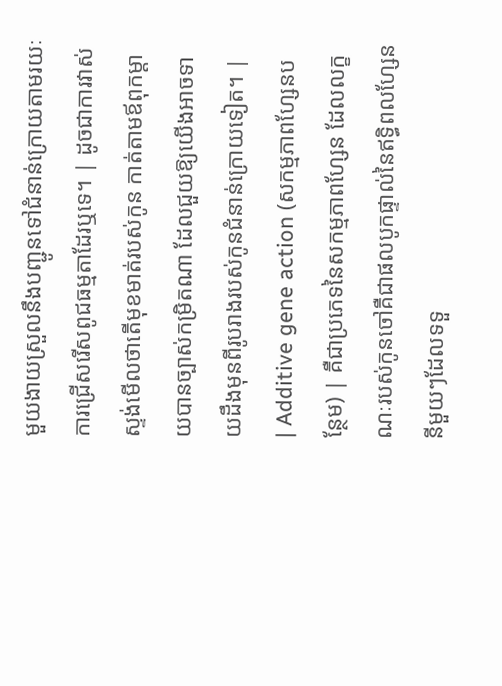មួយងាយស្រួលនឹងបញ្ជូនទៅជំនាន់ក្រោយតាមរយៈការជ្រើសរើសពូជធម្មតាដែរឬទេ។ | ដូចជាការវាស់ស្ទង់មើលថាតើមុខមាត់របស់កូន កាត់តាមឪពុកម្តាយបានច្បាស់កម្រិតណា ដែលជួយឱ្យយើងអាចទាយដឹងមុនពីរូបរាងរបស់កូនជំនាន់ក្រោយទៀត។ |
| Additive gene action (សកម្មភាពហ្សែនបន្ថែម) | គឺជាប្រភេទនៃសកម្មភាពហ្សែន ដែលលក្ខណៈរបស់កូនចៅគឺជាផលបូកផ្ទាល់នៃឥទ្ធិពលហ្សែននីមួយៗដែលទទួ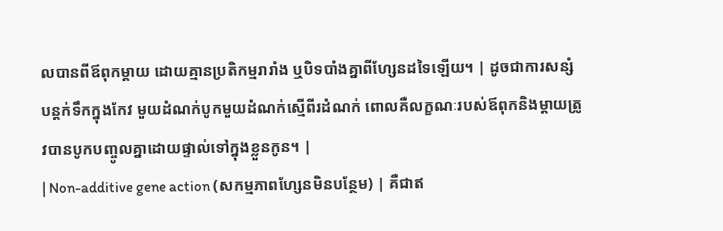លបានពីឪពុកម្តាយ ដោយគ្មានប្រតិកម្មរារាំង ឬបិទបាំងគ្នាពីហ្សែនដទៃឡើយ។ | ដូចជាការសន្សំបន្តក់ទឹកក្នុងកែវ មួយដំណក់បូកមួយដំណក់ស្មើពីរដំណក់ ពោលគឺលក្ខណៈរបស់ឪពុកនិងម្តាយត្រូវបានបូកបញ្ចូលគ្នាដោយផ្ទាល់ទៅក្នុងខ្លួនកូន។ |
| Non-additive gene action (សកម្មភាពហ្សែនមិនបន្ថែម) | គឺជាឥ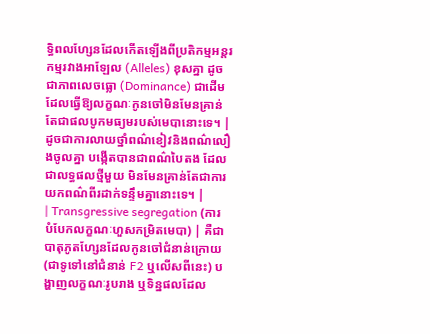ទ្ធិពលហ្សែនដែលកើតឡើងពីប្រតិកម្មអន្តរកម្មរវាងអាឡែល (Alleles) ខុសគ្នា ដូចជាភាពលេចធ្លោ (Dominance) ជាដើម ដែលធ្វើឱ្យលក្ខណៈកូនចៅមិនមែនគ្រាន់តែជាផលបូកមធ្យមរបស់មេបានោះទេ។ | ដូចជាការលាយថ្នាំពណ៌ខៀវនិងពណ៌លឿងចូលគ្នា បង្កើតបានជាពណ៌បៃតង ដែលជាលទ្ធផលថ្មីមួយ មិនមែនគ្រាន់តែជាការយកពណ៌ពីរដាក់ទន្ទឹមគ្នានោះទេ។ |
| Transgressive segregation (ការបំបែកលក្ខណៈហួសកម្រិតមេបា) | គឺជាបាតុភូតហ្សែនដែលកូនចៅជំនាន់ក្រោយ (ជាទូទៅនៅជំនាន់ F2 ឬលើសពីនេះ) បង្ហាញលក្ខណៈរូបរាង ឬទិន្នផលដែល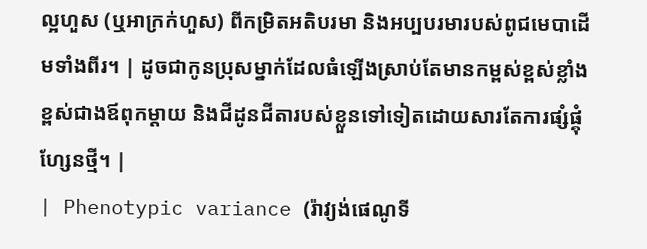ល្អហួស (ឬអាក្រក់ហួស) ពីកម្រិតអតិបរមា និងអប្បបរមារបស់ពូជមេបាដើមទាំងពីរ។ | ដូចជាកូនប្រុសម្នាក់ដែលធំឡើងស្រាប់តែមានកម្ពស់ខ្ពស់ខ្លាំង ខ្ពស់ជាងឪពុកម្តាយ និងជីដូនជីតារបស់ខ្លួនទៅទៀតដោយសារតែការផ្សំផ្គុំហ្សែនថ្មី។ |
| Phenotypic variance (រ៉ាវ្យង់ផេណូទី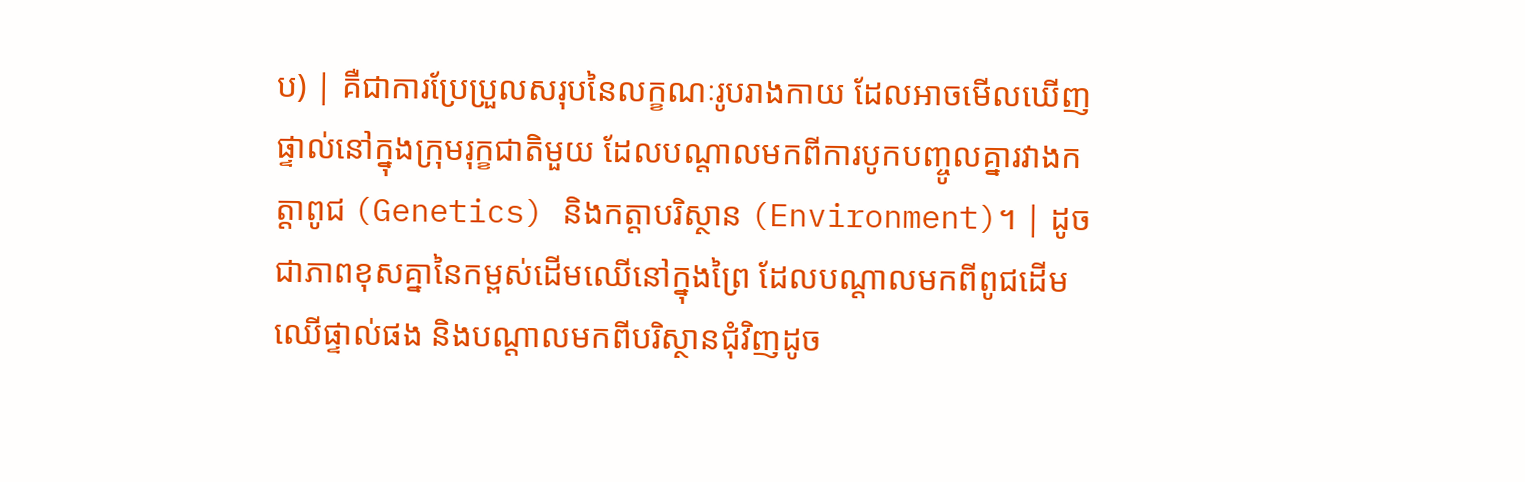ប) | គឺជាការប្រែប្រួលសរុបនៃលក្ខណៈរូបរាងកាយ ដែលអាចមើលឃើញផ្ទាល់នៅក្នុងក្រុមរុក្ខជាតិមួយ ដែលបណ្តាលមកពីការបូកបញ្ចូលគ្នារវាងកត្តាពូជ (Genetics) និងកត្តាបរិស្ថាន (Environment)។ | ដូចជាភាពខុសគ្នានៃកម្ពស់ដើមឈើនៅក្នុងព្រៃ ដែលបណ្តាលមកពីពូជដើមឈើផ្ទាល់ផង និងបណ្តាលមកពីបរិស្ថានជុំវិញដូច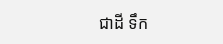ជាដី ទឹក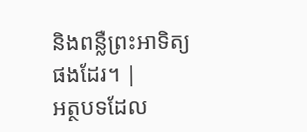និងពន្លឺព្រះអាទិត្យផងដែរ។ |
អត្ថបទដែល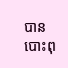បានបោះពុ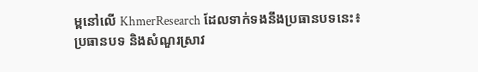ម្ពនៅលើ KhmerResearch ដែលទាក់ទងនឹងប្រធានបទនេះ៖
ប្រធានបទ និងសំណួរស្រាវ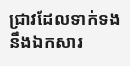ជ្រាវដែលទាក់ទងនឹងឯកសារ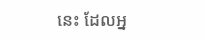នេះ ដែលអ្ន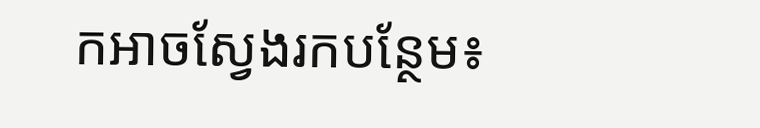កអាចស្វែងរកបន្ថែម៖